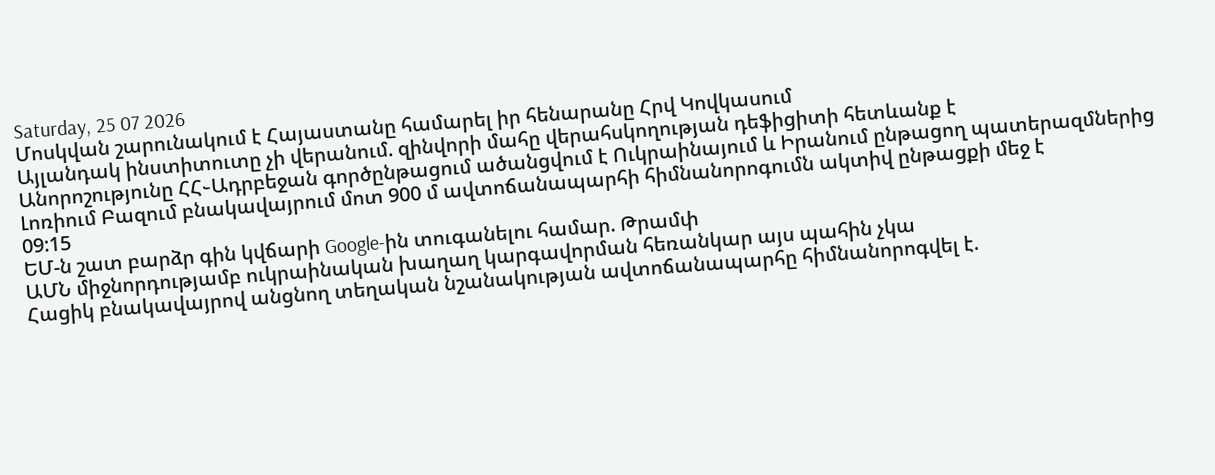Saturday, 25 07 2026
Մոսկվան շարունակում է Հայաստանը համարել իր հենարանը Հրվ Կովկասում
Այլանդակ ինստիտուտը չի վերանում. զինվորի մահը վերահսկողության դեֆիցիտի հետևանք է
Անորոշությունը ՀՀ֊Ադրբեջան գործընթացում ածանցվում է Ուկրաինայում և Իրանում ընթացող պատերազմներից
Լոռիում Բազում բնակավայրում մոտ 900 մ ավտոճանապարհի հիմնանորոգումն ակտիվ ընթացքի մեջ է
09:15
ԵՄ-ն շատ բարձր գին կվճարի Google-ին տուգանելու համար. Թրամփ
ԱՄՆ միջնորդությամբ ուկրաինական խաղաղ կարգավորման հեռանկար այս պահին չկա
Հացիկ բնակավայրով անցնող տեղական նշանակության ավտոճանապարհը հիմնանորոգվել է.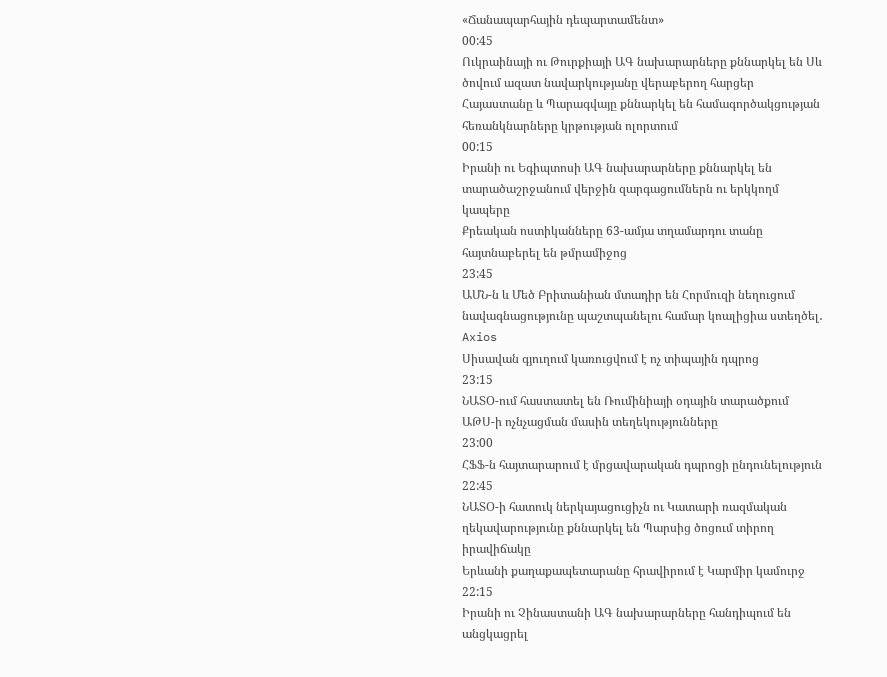«Ճանապարհային դեպարտամենտ»
00:45
Ուկրաինայի ու Թուրքիայի ԱԳ նախարարները քննարկել են Սև ծովում ազատ նավարկությանը վերաբերող հարցեր
Հայաստանը և Պարագվայը քննարկել են համագործակցության հեռանկնարները կրթության ոլորտում
00:15
Իրանի ու Եգիպտոսի ԱԳ նախարարները քննարկել են տարածաշրջանում վերջին զարգացումներն ու երկկողմ կապերը
Քրեական ոստիկանները 63-ամյա տղամարդու տանը հայտնաբերել են թմրամիջոց
23:45
ԱՄՆ-ն և Մեծ Բրիտանիան մտադիր են Հորմուզի նեղուցում նավագնացությունը պաշտպանելու համար կոալիցիա ստեղծել․ Axios
Սիսավան գյուղում կառուցվում է ոչ տիպային դպրոց
23:15
ՆԱՏՕ-ում հաստատել են Ռումինիայի օդային տարածքում ԱԹՍ-ի ոչնչացման մասին տեղեկությունները
23:00
ՀՖՖ-ն հայտարարում է մրցավարական դպրոցի ընդունելություն
22:45
ՆԱՏՕ-ի հատուկ ներկայացուցիչն ու Կատարի ռազմական ղեկավարությունը քննարկել են Պարսից ծոցում տիրող իրավիճակը
Երևանի քաղաքապետարանը հրավիրում է Կարմիր կամուրջ
22:15
Իրանի ու Չինաստանի ԱԳ նախարարները հանդիպում են անցկացրել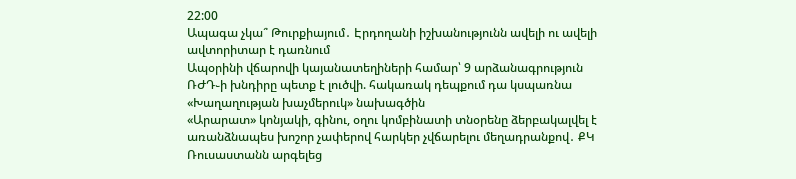22:00
Ապագա չկա՞ Թուրքիայում․ Էրդողանի իշխանությունն ավելի ու ավելի ավտորիտար է դառնում
Ապօրինի վճարովի կայանատեղիների համար՝ 9 արձանագրություն
ՌԺԴ֊ի խնդիրը պետք է լուծվի. հակառակ դեպքում դա կսպառնա «Խաղաղության խաչմերուկ» նախագծին
«Արարատ» կոնյակի, գինու, օղու կոմբինատի տնօրենը ձերբակալվել է առանձնապես խոշոր չափերով հարկեր չվճարելու մեղադրանքով․ ՔԿ
Ռուսաստանն արգելեց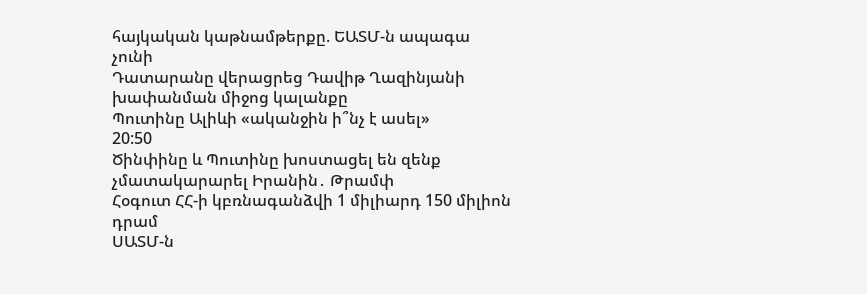հայկական կաթնամթերքը. ԵԱՏՄ-ն ապագա չունի
Դատարանը վերացրեց Դավիթ Ղազինյանի խափանման միջոց կալանքը
Պուտինը Ալիևի «ականջին ի՞նչ է ասել»
20:50
Ծինփինը և Պուտինը խոստացել են զենք չմատակարարել Իրանին․ Թրամփ
Հօգուտ ՀՀ-ի կբռնագանձվի 1 միլիարդ 150 միլիոն դրամ
ՍԱՏՄ-ն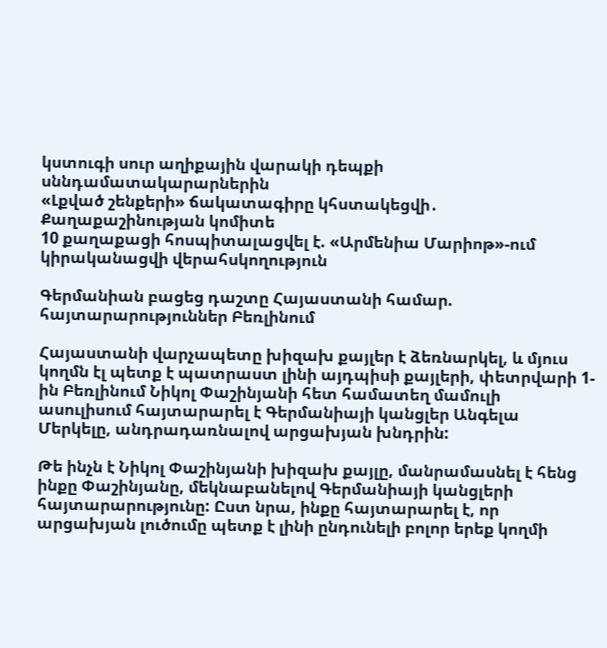կստուգի սուր աղիքային վարակի դեպքի սննդամատակարարներին
«Լքված շենքերի» ճակատագիրը կհստակեցվի․ Քաղաքաշինության կոմիտե
10 քաղաքացի հոսպիտալացվել է. «Արմենիա Մարիոթ»-ում կիրականացվի վերահսկողություն

Գերմանիան բացեց դաշտը Հայաստանի համար. հայտարարություններ Բեռլինում

Հայաստանի վարչապետը խիզախ քայլեր է ձեռնարկել, և մյուս կողմն էլ պետք է պատրաստ լինի այդպիսի քայլերի, փետրվարի 1-ին Բեռլինում Նիկոլ Փաշինյանի հետ համատեղ մամուլի ասուլիսում հայտարարել է Գերմանիայի կանցլեր Անգելա Մերկելը, անդրադառնալով արցախյան խնդրին:

Թե ինչն է Նիկոլ Փաշինյանի խիզախ քայլը, մանրամասնել է հենց ինքը Փաշինյանը, մեկնաբանելով Գերմանիայի կանցլերի հայտարարությունը: Ըստ նրա, ինքը հայտարարել է, որ արցախյան լուծումը պետք է լինի ընդունելի բոլոր երեք կողմի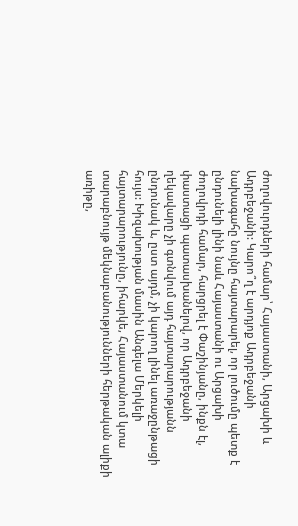ժողովուրդների համար՝ Հայաստանի, Արցախի և Ադրբեջանի: Կարո՞ղ է արդյոք Ադրբեջանի նախագահը նույնը հայտարարել, որ լուծումը պետք է ընդունելի լինի նաև Հայաստանի ու Արցախի ժողովրդի համար, հարցրել է Փաշինյանը, ինքն էլ, փաստացի պատասխանելով, որ Ադրբեջանի ղեկավարը չի գտնվում այդ հայտարարությանն ընդունակ և, ըստ այդմ, չի կարող լինել առաջընթացի հույս: Խիզախության մասին Անգելա Մերկելի հայտարարությունը, իհարկե, Հայաստանում կտա տարաբնույթ մեկնաբանությունների հերթական ալիքի առիթը,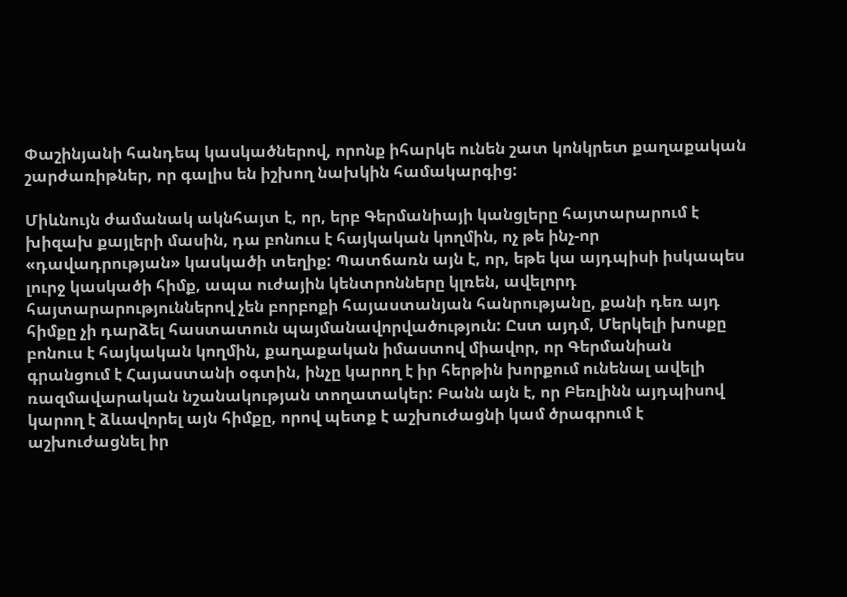Փաշինյանի հանդեպ կասկածներով, որոնք իհարկե ունեն շատ կոնկրետ քաղաքական շարժառիթներ, որ գալիս են իշխող նախկին համակարգից:

Միևնույն ժամանակ ակնհայտ է, որ, երբ Գերմանիայի կանցլերը հայտարարում է խիզախ քայլերի մասին, դա բոնուս է հայկական կողմին, ոչ թե ինչ-որ «դավադրության» կասկածի տեղիք: Պատճառն այն է, որ, եթե կա այդպիսի իսկապես լուրջ կասկածի հիմք, ապա ուժային կենտրոնները կլռեն, ավելորդ հայտարարություններով չեն բորբոքի հայաստանյան հանրությանը, քանի դեռ այդ հիմքը չի դարձել հաստատուն պայմանավորվածություն: Ըստ այդմ, Մերկելի խոսքը բոնուս է հայկական կողմին, քաղաքական իմաստով միավոր, որ Գերմանիան գրանցում է Հայաստանի օգտին, ինչը կարող է իր հերթին խորքում ունենալ ավելի ռազմավարական նշանակության տողատակեր: Բանն այն է, որ Բեռլինն այդպիսով կարող է ձևավորել այն հիմքը, որով պետք է աշխուժացնի կամ ծրագրում է աշխուժացնել իր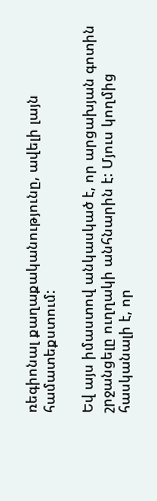ռեգիոնալ քաղաքականությունը, ավելի լայն համատեքստում:

Եվ այս իմաստով անկասկած է, որ արցախյան գոտին շրջանցելը ուղղակի անհնարին է: Մյուս կողմից հասկանալի է, որ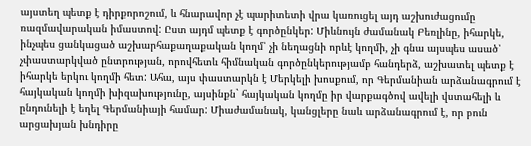այստեղ պետք է դիրքորոշում, և հնարավոր չէ պարիտետի վրա կառուցել այդ աշխուժացումը ռազմավարական իմաստով: Ըստ այդմ պետք է գործընկեր: Միևնույն ժամանակ Բեռլինը, իհարկե, ինչպես ցանկացած աշխարհաքաղաքական կողմ՝ չի նեղացնի որևէ կողմի, չի գնա այսպես ասած՝ չփաստարկված ընտրության, որովհետև հիմնական գործընկերությամբ հանդերձ, աշխատել պետք է իհարկե երկու կողմի հետ: Ահա, այս փաստարկն է Մերկելի խոսքում, որ Գերմանիան արձանագրում է հայկական կողմի խիզախությունը, այսինքն` հայկական կողմը իր վարքագծով ավելի վստահելի և ընդունելի է եղել Գերմանիայի համար: Միաժամանակ, կանցլերը նաև արձանագրում է, որ բուն արցախյան խնդիրը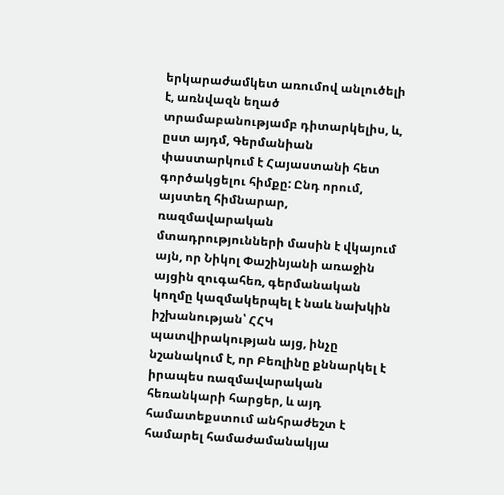երկարաժամկետ առումով անլուծելի է, առնվազն եղած տրամաբանությամբ դիտարկելիս, և, ըստ այդմ, Գերմանիան փաստարկում է Հայաստանի հետ գործակցելու հիմքը: Ընդ որում, այստեղ հիմնարար, ռազմավարական մտադրությունների մասին է վկայում այն, որ Նիկոլ Փաշինյանի առաջին այցին զուգահեռ, գերմանական կողմը կազմակերպել է նաև նախկին իշխանության՝ ՀՀԿ պատվիրակության այց, ինչը նշանակում է, որ Բեռլինը քննարկել է իրապես ռազմավարական հեռանկարի հարցեր, և այդ համատեքստում անհրաժեշտ է համարել համաժամանակյա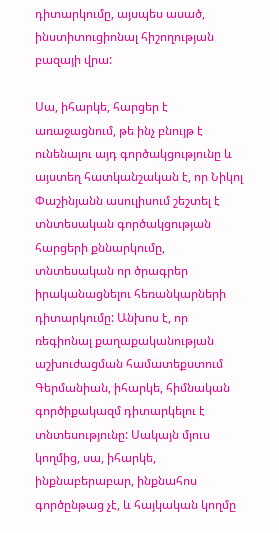դիտարկումը, այսպես ասած, ինստիտուցիոնալ հիշողության բազայի վրա:

Սա, իհարկե, հարցեր է առաջացնում, թե ինչ բնույթ է ունենալու այդ գործակցությունը և այստեղ հատկանշական է, որ Նիկոլ Փաշինյանն ասուլիսում շեշտել է տնտեսական գործակցության հարցերի քննարկումը, տնտեսական որ ծրագրեր իրականացնելու հեռանկարների դիտարկումը: Անխոս է, որ ռեգիոնալ քաղաքականության աշխուժացման համատեքստում Գերմանիան, իհարկե, հիմնական գործիքակազմ դիտարկելու է տնտեսությունը: Սակայն մյուս կողմից, սա, իհարկե, ինքնաբերաբար, ինքնահոս գործընթաց չէ, և հայկական կողմը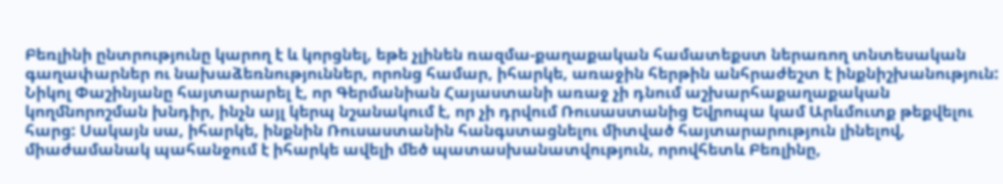Բեռլինի ընտրությունը կարող է և կորցնել, եթե չլինեն ռազմա-քաղաքական համատեքստ ներառող տնտեսական գաղափարներ ու նախաձեռնություններ, որոնց համար, իհարկե, առաջին հերթին անհրաժեշտ է ինքնիշխանություն: Նիկոլ Փաշինյանը հայտարարել է, որ Գերմանիան Հայաստանի առաջ չի դնում աշխարհաքաղաքական կողմնորոշման խնդիր, ինչն այլ կերպ նշանակում է, որ չի դրվում Ռուսաստանից Եվրոպա կամ Արևմուտք թեքվելու հարց: Սակայն սա, իհարկե, ինքնին Ռուսաստանին հանգստացնելու միտված հայտարարություն լինելով, միաժամանակ պահանջում է իհարկե ավելի մեծ պատասխանատվություն, որովհետև Բեռլինը,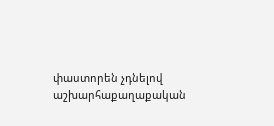փաստորեն չդնելով աշխարհաքաղաքական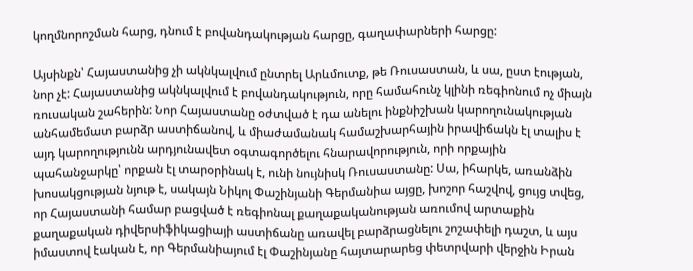կողմնորոշման հարց, դնում է բովանդակության հարցը, գաղափարների հարցը:

Այսինքն՝ Հայաստանից չի ակնկալվում ընտրել Արևմուտք, թե Ռուսաստան, և սա, ըստ էության, նոր չէ: Հայաստանից ակնկալվում է բովանդակություն, որը համահունչ կլինի ռեգիոնում ոչ միայն ռուսական շահերին: Նոր Հայաստանը օժտված է դա անելու ինքնիշխան կարողունակության անհամեմատ բարձր աստիճանով, և միաժամանակ համաշխարհային իրավիճակն էլ տալիս է այդ կարողությունն արդյունավետ օգտագործելու հնարավորություն, որի որքային պահանջարկը՝ որքան էլ տարօրինակ է, ունի նույնիսկ Ռուսաստանը: Սա, իհարկե, առանձին խոսակցության նյութ է, սակայն Նիկոլ Փաշինյանի Գերմանիա այցը, խոշոր հաշվով, ցույց տվեց, որ Հայաստանի համար բացված է ռեգիոնալ քաղաքականության առումով արտաքին քաղաքական դիվերսիֆիկացիայի աստիճանը առավել բարձրացնելու շոշափելի դաշտ, և այս իմաստով էական է, որ Գերմանիայում էլ Փաշինյանը հայտարարեց փետրվարի վերջին Իրան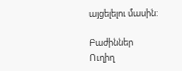այցելելու մասին:

Բաժիններ
Ուղիղ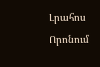Լրահոս
Որոնում